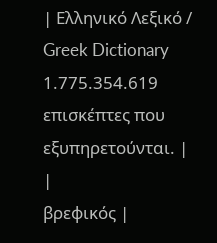| Ελληνικό Λεξικό / Greek Dictionary 1.775.354.619 επισκέπτες που εξυπηρετούνται. |
|
βρεφικός |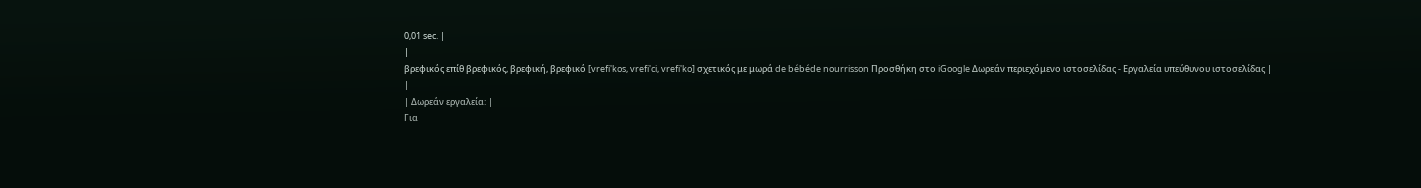0,01 sec. |
|
βρεφικός επίθ βρεφικός, βρεφική, βρεφικό [vrefi'kos, vrefi'ci, vrefi'ko] σχετικός με μωρά de bébéde nourrisson Προσθήκη στο iGoogle Δωρεάν περιεχόμενο ιστοσελίδας - Εργαλεία υπεύθυνου ιστοσελίδας |
|
| Δωρεάν εργαλεία: |
Για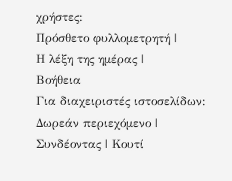χρήστες:
Πρόσθετο φυλλομετρητή |
Η λέξη της ημέρας |
Βοήθεια
Για διαχειριστές ιστοσελίδων: Δωρεάν περιεχόμενο | Συνδέοντας | Κουτί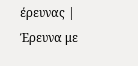έρευνας | Έρευνα με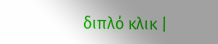διπλό κλικ |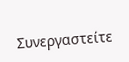Συνεργαστείτε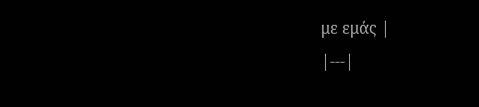με εμάς |
|---|